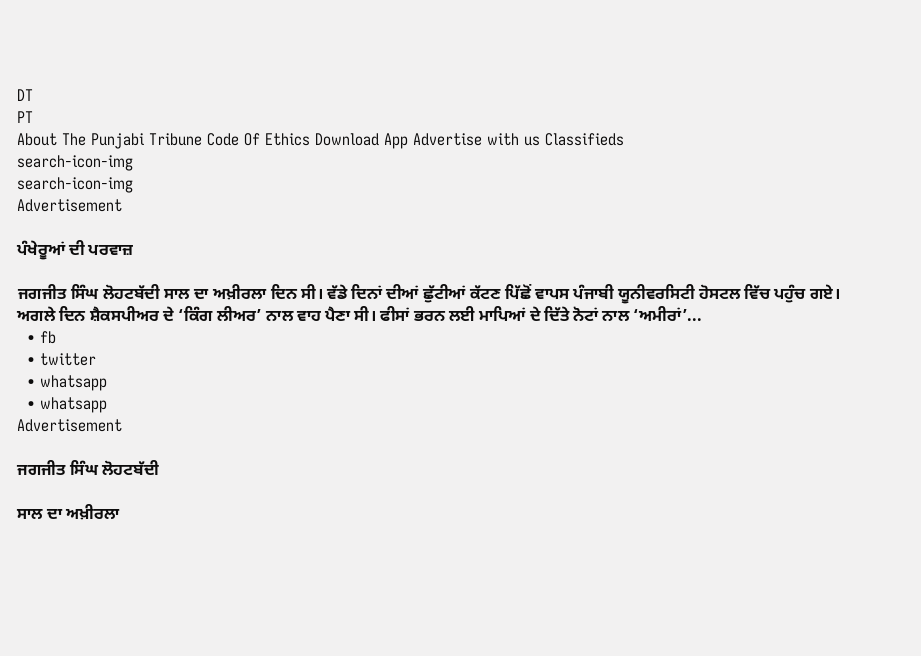DT
PT
About The Punjabi Tribune Code Of Ethics Download App Advertise with us Classifieds
search-icon-img
search-icon-img
Advertisement

ਪੰਖੇਰੂਆਂ ਦੀ ਪਰਵਾਜ਼

ਜਗਜੀਤ ਸਿੰਘ ਲੋਹਟਬੱਦੀ ਸਾਲ ਦਾ ਅਖ਼ੀਰਲਾ ਦਿਨ ਸੀ। ਵੱਡੇ ਦਿਨਾਂ ਦੀਆਂ ਛੁੱਟੀਆਂ ਕੱਟਣ ਪਿੱਛੋਂ ਵਾਪਸ ਪੰਜਾਬੀ ਯੂਨੀਵਰਸਿਟੀ ਹੋਸਟਲ ਵਿੱਚ ਪਹੁੰਚ ਗਏ। ਅਗਲੇ ਦਿਨ ਸ਼ੈਕਸਪੀਅਰ ਦੇ ‘ਕਿੰਗ ਲੀਅਰ’ ਨਾਲ ਵਾਹ ਪੈਣਾ ਸੀ। ਫੀਸਾਂ ਭਰਨ ਲਈ ਮਾਪਿਆਂ ਦੇ ਦਿੱਤੇ ਨੋਟਾਂ ਨਾਲ ‘ਅਮੀਰਾਂ’...
  • fb
  • twitter
  • whatsapp
  • whatsapp
Advertisement

ਜਗਜੀਤ ਸਿੰਘ ਲੋਹਟਬੱਦੀ

ਸਾਲ ਦਾ ਅਖ਼ੀਰਲਾ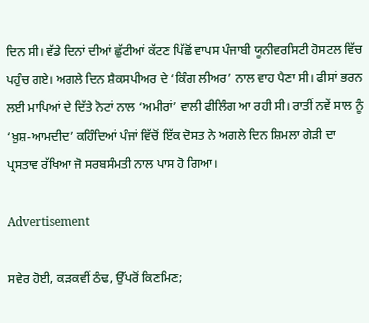ਦਿਨ ਸੀ। ਵੱਡੇ ਦਿਨਾਂ ਦੀਆਂ ਛੁੱਟੀਆਂ ਕੱਟਣ ਪਿੱਛੋਂ ਵਾਪਸ ਪੰਜਾਬੀ ਯੂਨੀਵਰਸਿਟੀ ਹੋਸਟਲ ਵਿੱਚ ਪਹੁੰਚ ਗਏ। ਅਗਲੇ ਦਿਨ ਸ਼ੈਕਸਪੀਅਰ ਦੇ ‘ਕਿੰਗ ਲੀਅਰ’ ਨਾਲ ਵਾਹ ਪੈਣਾ ਸੀ। ਫੀਸਾਂ ਭਰਨ ਲਈ ਮਾਪਿਆਂ ਦੇ ਦਿੱਤੇ ਨੋਟਾਂ ਨਾਲ ‘ਅਮੀਰਾਂ’ ਵਾਲੀ ਫੀਲਿੰਗ ਆ ਰਹੀ ਸੀ। ਰਾਤੀਂ ਨਵੇਂ ਸਾਲ ਨੂੰ ‘ਖ਼ੁਸ਼-ਆਮਦੀਦ’ ਕਹਿੰਦਿਆਂ ਪੰਜਾਂ ਵਿੱਚੋਂ ਇੱਕ ਦੋਸਤ ਨੇ ਅਗਲੇ ਦਿਨ ਸ਼ਿਮਲਾ ਗੇੜੀ ਦਾ ਪ੍ਰਸਤਾਵ ਰੱਖਿਆ ਜੋ ਸਰਬਸੰਮਤੀ ਨਾਲ ਪਾਸ ਹੋ ਗਿਆ।

Advertisement

ਸਵੇਰ ਹੋਈ, ਕੜਕਵੀਂ ਠੰਢ, ਉੱਪਰੋਂ ਕਿਣਮਿਣ;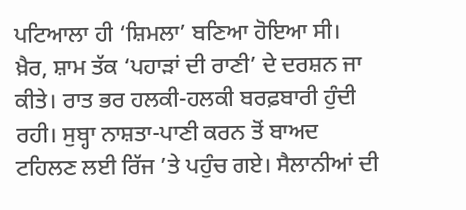ਪਟਿਆਲਾ ਹੀ ‘ਸ਼ਿਮਲਾ’ ਬਣਿਆ ਹੋਇਆ ਸੀ। ਖ਼ੈਰ, ਸ਼ਾਮ ਤੱਕ ‘ਪਹਾੜਾਂ ਦੀ ਰਾਣੀ’ ਦੇ ਦਰਸ਼ਨ ਜਾ ਕੀਤੇ। ਰਾਤ ਭਰ ਹਲਕੀ-ਹਲਕੀ ਬਰਫ਼ਬਾਰੀ ਹੁੰਦੀ ਰਹੀ। ਸੁਬ੍ਹਾ ਨਾਸ਼ਤਾ-ਪਾਣੀ ਕਰਨ ਤੋਂ ਬਾਅਦ ਟਹਿਲਣ ਲਈ ਰਿੱਜ ’ਤੇ ਪਹੁੰਚ ਗਏ। ਸੈਲਾਨੀਆਂ ਦੀ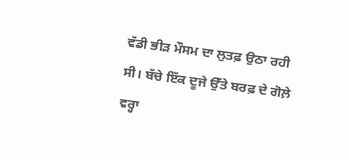ਵੱਡੀ ਭੀੜ ਮੌਸਮ ਦਾ ਲੁਤਫ਼ ਉਠਾ ਰਹੀ ਸੀ। ਬੱਚੇ ਇੱਕ ਦੂਜੇ ਉੱਤੇ ਬਰਫ਼ ਦੇ ਗੋਲ਼ੇ ਵਰ੍ਹਾ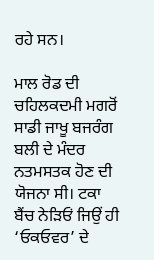ਰਹੇ ਸਨ।

ਮਾਲ ਰੋਡ ਦੀ ਚਹਿਲਕਦਮੀ ਮਗਰੋਂ ਸਾਡੀ ਜਾਖੂ ਬਜਰੰਗ ਬਲੀ ਦੇ ਮੰਦਰ ਨਤਮਸਤਕ ਹੋਣ ਦੀ ਯੋਜਨਾ ਸੀ। ਟਕਾ ਬੈਂਚ ਨੇੜਿਓਂ ਜਿਉਂ ਹੀ ‘ਓਕਓਵਰ’ ਦੇ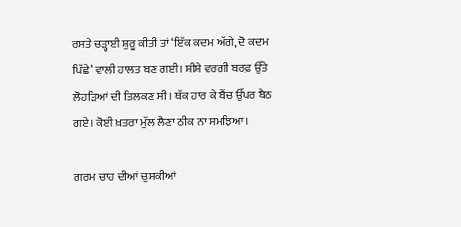ਰਸਤੇ ਚੜ੍ਹਾਈ ਸ਼ੁਰੂ ਕੀਤੀ ਤਾਂ ‘ਇੱਕ ਕਦਮ ਅੱਗੇ, ਦੋ ਕਦਮ ਪਿੱਛੇ’ ਵਾਲੀ ਹਾਲਤ ਬਣ ਗਈ। ਸ਼ੀਸ਼ੇ ਵਰਗੀ ਬਰਫ਼ ਉੱਤੇ ਲੋਹੜਿਆਂ ਦੀ ਤਿਲਕਣ ਸੀ। ਥੱਕ ਹਾਰ ਕੇ ਬੈਂਚ ਉੱਪਰ ਬੈਠ ਗਏ। ਕੋਈ ਖ਼ਤਰਾ ਮੁੱਲ ਲੈਣਾ ਠੀਕ ਨਾ ਸਮਝਿਆ।

ਗਰਮ ਚਾਹ ਦੀਆਂ ਚੁਸਕੀਆਂ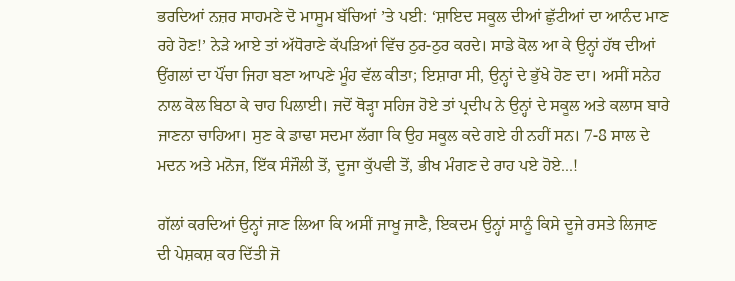ਭਰਦਿਆਂ ਨਜ਼ਰ ਸਾਹਮਣੇ ਦੋ ਮਾਸੂਮ ਬੱਚਿਆਂ ’ਤੇ ਪਈ: ‘ਸ਼ਾਇਦ ਸਕੂਲ ਦੀਆਂ ਛੁੱਟੀਆਂ ਦਾ ਆਨੰਦ ਮਾਣ ਰਹੇ ਹੋਣ!’ ਨੇੜੇ ਆਏ ਤਾਂ ਅੱਧੋਰਾਣੇ ਕੱਪੜਿਆਂ ਵਿੱਚ ਠੁਰ-ਠੁਰ ਕਰਦੇ। ਸਾਡੇ ਕੋਲ ਆ ਕੇ ਉਨ੍ਹਾਂ ਹੱਥ ਦੀਆਂ ਉਂਗਲਾਂ ਦਾ ਪੌਂਚਾ ਜਿਹਾ ਬਣਾ ਆਪਣੇ ਮੂੰਹ ਵੱਲ ਕੀਤਾ; ਇਸ਼ਾਰਾ ਸੀ, ਉਨ੍ਹਾਂ ਦੇ ਭੁੱਖੇ ਹੋਣ ਦਾ। ਅਸੀਂ ਸਨੇਹ ਨਾਲ ਕੋਲ ਬਿਠਾ ਕੇ ਚਾਹ ਪਿਲਾਈ। ਜਦੋਂ ਥੋੜ੍ਹਾ ਸਹਿਜ ਹੋਏ ਤਾਂ ਪ੍ਰਦੀਪ ਨੇ ਉਨ੍ਹਾਂ ਦੇ ਸਕੂਲ ਅਤੇ ਕਲਾਸ ਬਾਰੇ ਜਾਣਨਾ ਚਾਹਿਆ। ਸੁਣ ਕੇ ਡਾਢਾ ਸਦਮਾ ਲੱਗਾ ਕਿ ਉਹ ਸਕੂਲ ਕਦੇ ਗਏ ਹੀ ਨਹੀਂ ਸਨ। 7-8 ਸਾਲ ਦੇ ਮਦਨ ਅਤੇ ਮਨੋਜ, ਇੱਕ ਸੰਜੌਲੀ ਤੋਂ, ਦੂਜਾ ਕੁੱਪਵੀ ਤੋਂ, ਭੀਖ ਮੰਗਣ ਦੇ ਰਾਹ ਪਏ ਹੋਏ...!

ਗੱਲਾਂ ਕਰਦਿਆਂ ਉਨ੍ਹਾਂ ਜਾਣ ਲਿਆ ਕਿ ਅਸੀਂ ਜਾਖੂ ਜਾਣੈ, ਇਕਦਮ ਉਨ੍ਹਾਂ ਸਾਨੂੰ ਕਿਸੇ ਦੂਜੇ ਰਸਤੇ ਲਿਜਾਣ ਦੀ ਪੇਸ਼ਕਸ਼ ਕਰ ਦਿੱਤੀ ਜੋ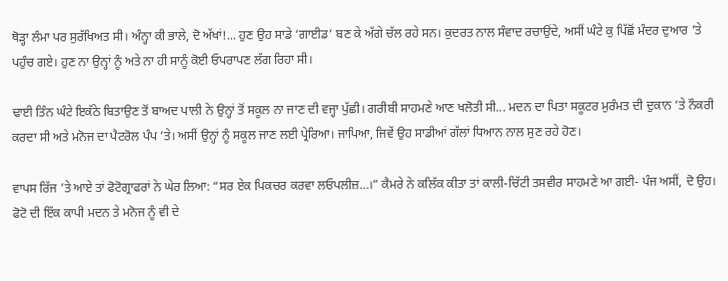ਥੋੜ੍ਹਾ ਲੰਮਾ ਪਰ ਸੁਰੱਖਿਅਤ ਸੀ। ਅੰਨ੍ਹਾ ਕੀ ਭਾਲੇ, ਦੋ ਅੱਖਾਂ!... ਹੁਣ ਉਹ ਸਾਡੇ ‘ਗਾਈਡ’ ਬਣ ਕੇ ਅੱਗੇ ਚੱਲ ਰਹੇ ਸਨ। ਕੁਦਰਤ ਨਾਲ ਸੰਵਾਦ ਰਚਾਉਂਦੇ, ਅਸੀਂ ਘੰਟੇ ਕੁ ਪਿੱਛੋਂ ਮੰਦਰ ਦੁਆਰ ’ਤੇ ਪਹੁੰਚ ਗਏ। ਹੁਣ ਨਾ ਉਨ੍ਹਾਂ ਨੂੰ ਅਤੇ ਨਾ ਹੀ ਸਾਨੂੰ ਕੋਈ ਓਪਰਾਪਣ ਲੱਗ ਰਿਹਾ ਸੀ।

ਢਾਈ ਤਿੰਨ ਘੰਟੇ ਇਕੱਠੇ ਬਿਤਾਉਣ ਤੋਂ ਬਾਅਦ ਪਾਲੀ ਨੇ ਉਨ੍ਹਾਂ ਤੋਂ ਸਕੂਲ ਨਾ ਜਾਣ ਦੀ ਵਜ੍ਹਾ ਪੁੱਛੀ। ਗਰੀਬੀ ਸਾਹਮਣੇ ਆਣ ਖਲੋਤੀ ਸੀ... ਮਦਨ ਦਾ ਪਿਤਾ ਸਕੂਟਰ ਮੁਰੰਮਤ ਦੀ ਦੁਕਾਨ ’ਤੇ ਨੌਕਰੀ ਕਰਦਾ ਸੀ ਅਤੇ ਮਨੋਜ ਦਾ ਪੈਟਰੋਲ ਪੰਪ ’ਤੇ। ਅਸੀਂ ਉਨ੍ਹਾਂ ਨੂੰ ਸਕੂਲ ਜਾਣ ਲਈ ਪ੍ਰੇਰਿਆ। ਜਾਪਿਆ, ਜਿਵੇਂ ਉਹ ਸਾਡੀਆਂ ਗੱਲਾਂ ਧਿਆਨ ਨਾਲ ਸੁਣ ਰਹੇ ਹੋਣ।

ਵਾਪਸ ਰਿੱਜ ’ਤੇ ਆਏ ਤਾਂ ਫੋਟੋਗ੍ਰਾਫਰਾਂ ਨੇ ਘੇਰ ਲਿਆ: “ਸਰ ਏਕ ਪਿਕਚਰ ਕਰਵਾ ਲਓਪਲੀਜ਼…।” ਕੈਮਰੇ ਨੇ ਕਲਿੱਕ ਕੀਤਾ ਤਾਂ ਕਾਲੀ-ਚਿੱਟੀ ਤਸਵੀਰ ਸਾਹਮਣੇ ਆ ਗਈ- ਪੰਜ ਅਸੀਂ, ਦੋ ਉਹ। ਫੋਟੋ ਦੀ ਇੱਕ ਕਾਪੀ ਮਦਨ ਤੇ ਮਨੋਜ ਨੂੰ ਵੀ ਦੇ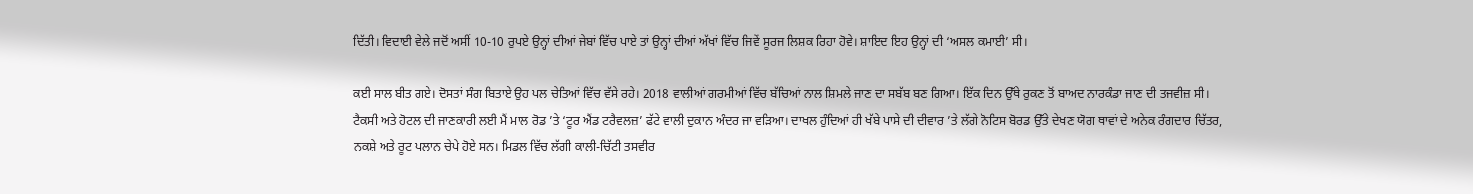ਦਿੱਤੀ। ਵਿਦਾਈ ਵੇਲੇ ਜਦੋਂ ਅਸੀਂ 10-10 ਰੁਪਏ ਉਨ੍ਹਾਂ ਦੀਆਂ ਜੇਬਾਂ ਵਿੱਚ ਪਾਏ ਤਾਂ ਉਨ੍ਹਾਂ ਦੀਆਂ ਅੱਖਾਂ ਵਿੱਚ ਜਿਵੇਂ ਸੂਰਜ ਲਿਸ਼ਕ ਰਿਹਾ ਹੋਵੇ। ਸ਼ਾਇਦ ਇਹ ਉਨ੍ਹਾਂ ਦੀ ‘ਅਸਲ ਕਮਾਈ’ ਸੀ।

ਕਈ ਸਾਲ ਬੀਤ ਗਏ। ਦੋਸਤਾਂ ਸੰਗ ਬਿਤਾਏ ਉਹ ਪਲ ਚੇਤਿਆਂ ਵਿੱਚ ਵੱਸੇ ਰਹੇ। 2018 ਵਾਲੀਆਂ ਗਰਮੀਆਂ ਵਿੱਚ ਬੱਚਿਆਂ ਨਾਲ ਸ਼ਿਮਲੇ ਜਾਣ ਦਾ ਸਬੱਬ ਬਣ ਗਿਆ। ਇੱਕ ਦਿਨ ਉੱਥੇ ਰੁਕਣ ਤੋਂ ਬਾਅਦ ਨਾਰਕੰਡਾ ਜਾਣ ਦੀ ਤਜਵੀਜ਼ ਸੀ। ਟੈਕਸੀ ਅਤੇ ਹੋਟਲ ਦੀ ਜਾਣਕਾਰੀ ਲਈ ਮੈਂ ਮਾਲ ਰੋਡ ’ਤੇ ‘ਟੂਰ ਐਂਡ ਟਰੈਵਲਜ਼’ ਫੱਟੇ ਵਾਲੀ ਦੁਕਾਨ ਅੰਦਰ ਜਾ ਵੜਿਆ। ਦਾਖਲ ਹੁੰਦਿਆਂ ਹੀ ਖੱਬੇ ਪਾਸੇ ਦੀ ਦੀਵਾਰ ’ਤੇ ਲੱਗੇ ਨੋਟਿਸ ਬੋਰਡ ਉੱਤੇ ਦੇਖਣ ਯੋਗ ਥਾਵਾਂ ਦੇ ਅਨੇਕ ਰੰਗਦਾਰ ਚਿੱਤਰ, ਨਕਸ਼ੇ ਅਤੇ ਰੂਟ ਪਲਾਨ ਚੇਪੇ ਹੋਏ ਸਨ। ਮਿਡਲ ਵਿੱਚ ਲੱਗੀ ਕਾਲੀ-ਚਿੱਟੀ ਤਸਵੀਰ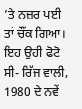’ਤੇ ਨਜ਼ਰ ਪਈ ਤਾਂ ਚੌਂਕ ਗਿਆ। ਇਹ ਉਹੀ ਫੋਟੋ ਸੀ- ਰਿੱਜ ਵਾਲੀ, 1980 ਦੇ ਨਵੇਂ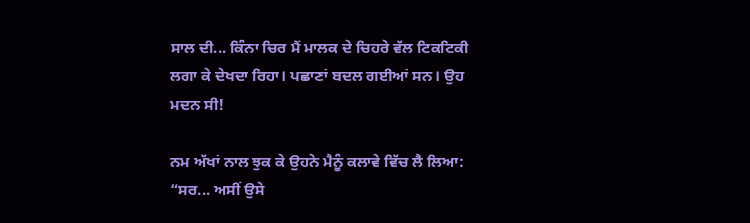ਸਾਲ ਦੀ... ਕਿੰਨਾ ਚਿਰ ਮੈਂ ਮਾਲਕ ਦੇ ਚਿਹਰੇ ਵੱਲ ਟਿਕਟਿਕੀ ਲਗਾ ਕੇ ਦੇਖਦਾ ਰਿਹਾ। ਪਛਾਣਾਂ ਬਦਲ ਗਈਆਂ ਸਨ। ਉਹ ਮਦਨ ਸੀ!

ਨਮ ਅੱਖਾਂ ਨਾਲ ਝੁਕ ਕੇ ਉਹਨੇ ਮੈਨੂੰ ਕਲਾਵੇ ਵਿੱਚ ਲੈ ਲਿਆ: “ਸਰ... ਅਸੀਂ ਉਸੇ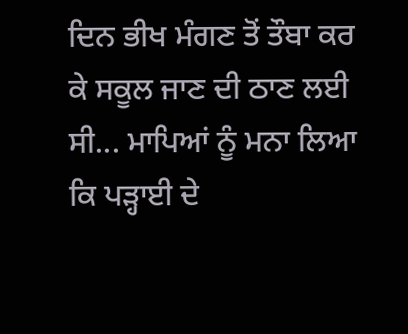ਦਿਨ ਭੀਖ ਮੰਗਣ ਤੋਂ ਤੌਬਾ ਕਰ ਕੇ ਸਕੂਲ ਜਾਣ ਦੀ ਠਾਣ ਲਈ ਸੀ... ਮਾਪਿਆਂ ਨੂੰ ਮਨਾ ਲਿਆ ਕਿ ਪੜ੍ਹਾਈ ਦੇ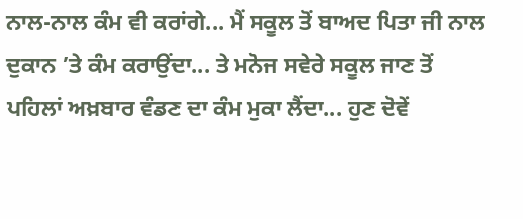ਨਾਲ-ਨਾਲ ਕੰਮ ਵੀ ਕਰਾਂਗੇ... ਮੈਂ ਸਕੂਲ ਤੋਂ ਬਾਅਦ ਪਿਤਾ ਜੀ ਨਾਲ ਦੁਕਾਨ ’ਤੇ ਕੰਮ ਕਰਾਉਂਦਾ... ਤੇ ਮਨੋਜ ਸਵੇਰੇ ਸਕੂਲ ਜਾਣ ਤੋਂ ਪਹਿਲਾਂ ਅਖ਼ਬਾਰ ਵੰਡਣ ਦਾ ਕੰਮ ਮੁਕਾ ਲੈਂਦਾ... ਹੁਣ ਦੋਵੇਂ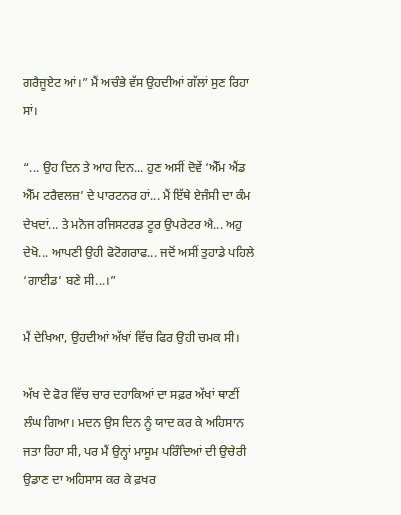ਗਰੈਜੂਏਟ ਆਂ।” ਮੈਂ ਅਚੰਭੇ ਵੱਸ ਉਹਦੀਆਂ ਗੱਲਾਂ ਸੁਣ ਰਿਹਾ ਸਾਂ।

“... ਉਹ ਦਿਨ ਤੇ ਆਹ ਦਿਨ... ਹੁਣ ਅਸੀਂ ਦੋਵੇਂ ‘ਐੱਮ ਐਂਡ ਐੱਮ ਟਰੈਵਲਜ਼’ ਦੇ ਪਾਰਟਨਰ ਹਾਂ... ਮੈਂ ਇੱਥੇ ਏਜੰਸੀ ਦਾ ਕੰਮ ਦੇਖਦਾਂ... ਤੇ ਮਨੋਜ ਰਜਿਸਟਰਡ ਟੂਰ ਉਪਰੇਟਰ ਐ... ਅਹੁ ਦੇਖੋ... ਆਪਣੀ ਉਹੀ ਫੋਟੋਗਰਾਫ... ਜਦੋਂ ਅਸੀਂ ਤੁਹਾਡੇ ਪਹਿਲੇ ‘ਗਾਈਡ’ ਬਣੇ ਸੀ...।”

ਮੈਂ ਦੇਖਿਆ, ਉਹਦੀਆਂ ਅੱਖਾਂ ਵਿੱਚ ਫਿਰ ਉਹੀ ਚਮਕ ਸੀ।

ਅੱਖ ਦੇ ਫੋਰ ਵਿੱਚ ਚਾਰ ਦਹਾਕਿਆਂ ਦਾ ਸਫ਼ਰ ਅੱਖਾਂ ਥਾਣੀਂ ਲੰਘ ਗਿਆ। ਮਦਨ ਉਸ ਦਿਨ ਨੂੰ ਯਾਦ ਕਰ ਕੇ ਅਹਿਸਾਨ ਜਤਾ ਰਿਹਾ ਸੀ, ਪਰ ਮੈਂ ਉਨ੍ਹਾਂ ਮਾਸੂਮ ਪਰਿੰਦਿਆਂ ਦੀ ਉਚੇਰੀ ਉਡਾਣ ਦਾ ਅਹਿਸਾਸ ਕਰ ਕੇ ਫ਼ਖਰ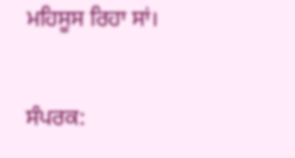ਮਹਿਸੂਸ ਰਿਹਾ ਸਾਂ।

ਸੰਪਰਕ: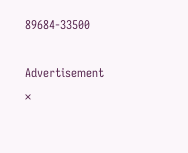89684-33500

Advertisement
×